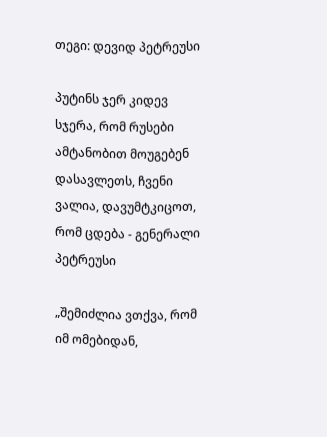თეგი: დევიდ პეტრეუსი

პუტინს ჯერ კიდევ სჯერა, რომ რუსები ამტანობით მოუგებენ დასავლეთს, ჩვენი ვალია, დავუმტკიცოთ, რომ ცდება - გენერალი პეტრეუსი

„შემიძლია ვთქვა, რომ იმ ომებიდან,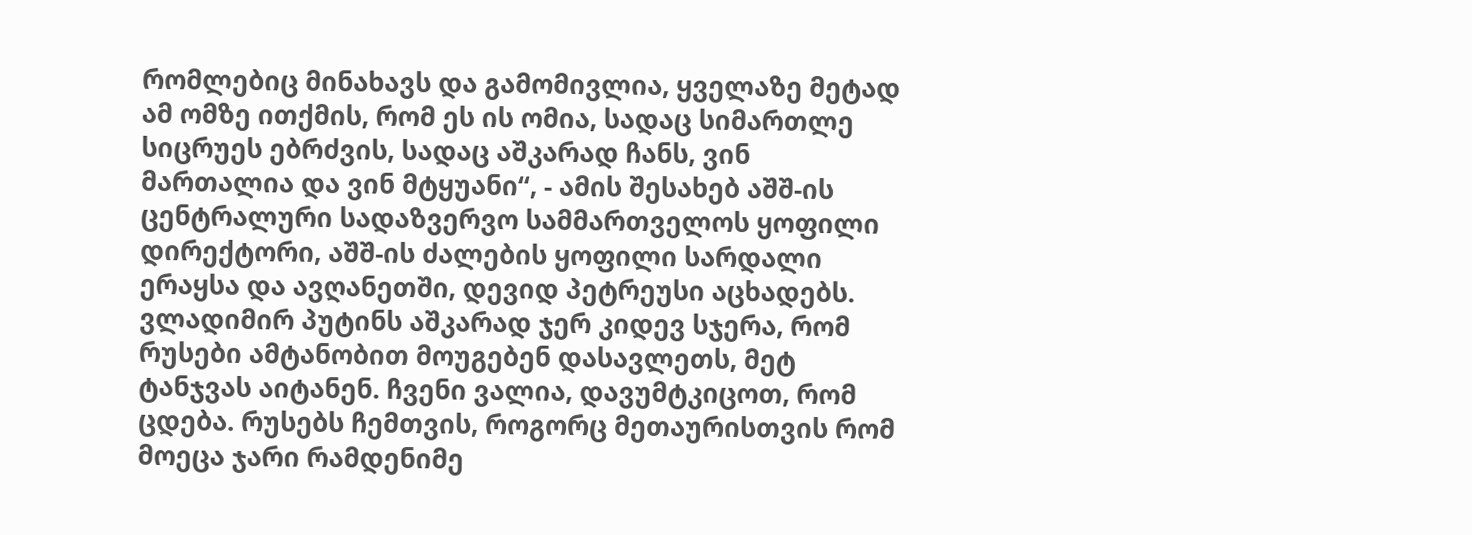რომლებიც მინახავს და გამომივლია, ყველაზე მეტად ამ ომზე ითქმის, რომ ეს ის ომია, სადაც სიმართლე სიცრუეს ებრძვის, სადაც აშკარად ჩანს, ვინ მართალია და ვინ მტყუანი“, - ამის შესახებ აშშ-ის ცენტრალური სადაზვერვო სამმართველოს ყოფილი დირექტორი, აშშ-ის ძალების ყოფილი სარდალი ერაყსა და ავღანეთში, დევიდ პეტრეუსი აცხადებს. ვლადიმირ პუტინს აშკარად ჯერ კიდევ სჯერა, რომ რუსები ამტანობით მოუგებენ დასავლეთს, მეტ ტანჯვას აიტანენ. ჩვენი ვალია, დავუმტკიცოთ, რომ ცდება. რუსებს ჩემთვის, როგორც მეთაურისთვის რომ მოეცა ჯარი რამდენიმე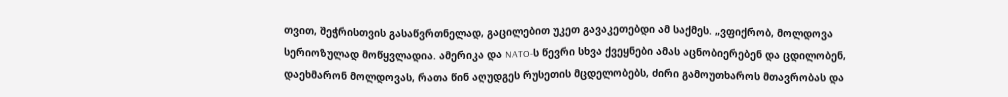თვით, შეჭრისთვის გასაწვრთნელად, გაცილებით უკეთ გავაკეთებდი ამ საქმეს. „ვფიქრობ, მოლდოვა სერიოზულად მოწყვლადია. ამერიკა და NATO-ს წევრი სხვა ქვეყნები ამას აცნობიერებენ და ცდილობენ, დაეხმარონ მოლდოვას, რათა წინ აღუდგეს რუსეთის მცდელობებს, ძირი გამოუთხაროს მთავრობას და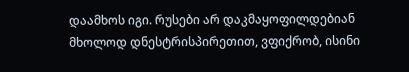დაამხოს იგი. რუსები არ დაკმაყოფილდებიან მხოლოდ დნესტრისპირეთით, ვფიქრობ, ისინი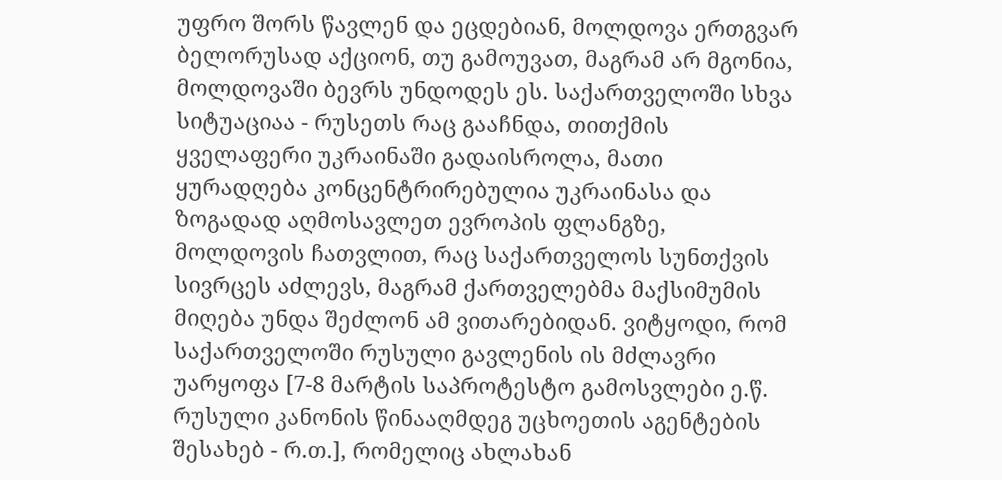უფრო შორს წავლენ და ეცდებიან, მოლდოვა ერთგვარ ბელორუსად აქციონ, თუ გამოუვათ, მაგრამ არ მგონია, მოლდოვაში ბევრს უნდოდეს ეს. საქართველოში სხვა სიტუაციაა - რუსეთს რაც გააჩნდა, თითქმის ყველაფერი უკრაინაში გადაისროლა, მათი ყურადღება კონცენტრირებულია უკრაინასა და ზოგადად აღმოსავლეთ ევროპის ფლანგზე, მოლდოვის ჩათვლით, რაც საქართველოს სუნთქვის სივრცეს აძლევს, მაგრამ ქართველებმა მაქსიმუმის მიღება უნდა შეძლონ ამ ვითარებიდან. ვიტყოდი, რომ საქართველოში რუსული გავლენის ის მძლავრი უარყოფა [7-8 მარტის საპროტესტო გამოსვლები ე.წ. რუსული კანონის წინააღმდეგ უცხოეთის აგენტების შესახებ - რ.თ.], რომელიც ახლახან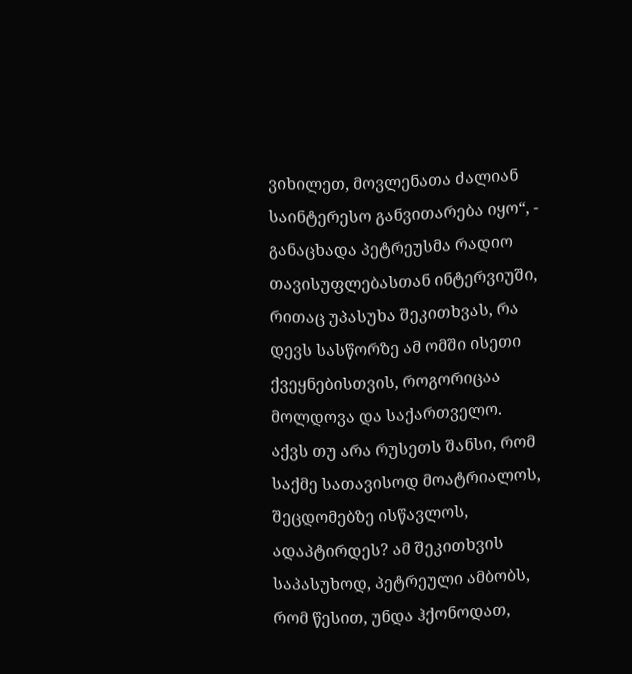ვიხილეთ, მოვლენათა ძალიან საინტერესო განვითარება იყო“, - განაცხადა პეტრეუსმა რადიო თავისუფლებასთან ინტერვიუში, რითაც უპასუხა შეკითხვას, რა დევს სასწორზე ამ ომში ისეთი ქვეყნებისთვის, როგორიცაა მოლდოვა და საქართველო. აქვს თუ არა რუსეთს შანსი, რომ საქმე სათავისოდ მოატრიალოს, შეცდომებზე ისწავლოს, ადაპტირდეს? ამ შეკითხვის საპასუხოდ, პეტრეული ამბობს, რომ წესით, უნდა ჰქონოდათ,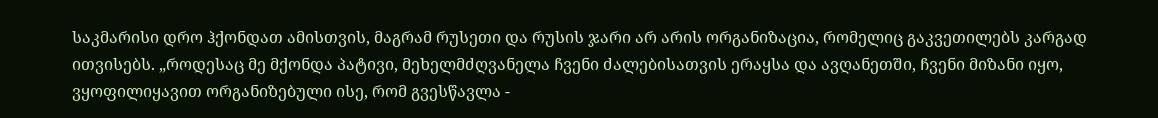საკმარისი დრო ჰქონდათ ამისთვის, მაგრამ რუსეთი და რუსის ჯარი არ არის ორგანიზაცია, რომელიც გაკვეთილებს კარგად ითვისებს. „როდესაც მე მქონდა პატივი, მეხელმძღვანელა ჩვენი ძალებისათვის ერაყსა და ავღანეთში, ჩვენი მიზანი იყო, ვყოფილიყავით ორგანიზებული ისე, რომ გვესწავლა -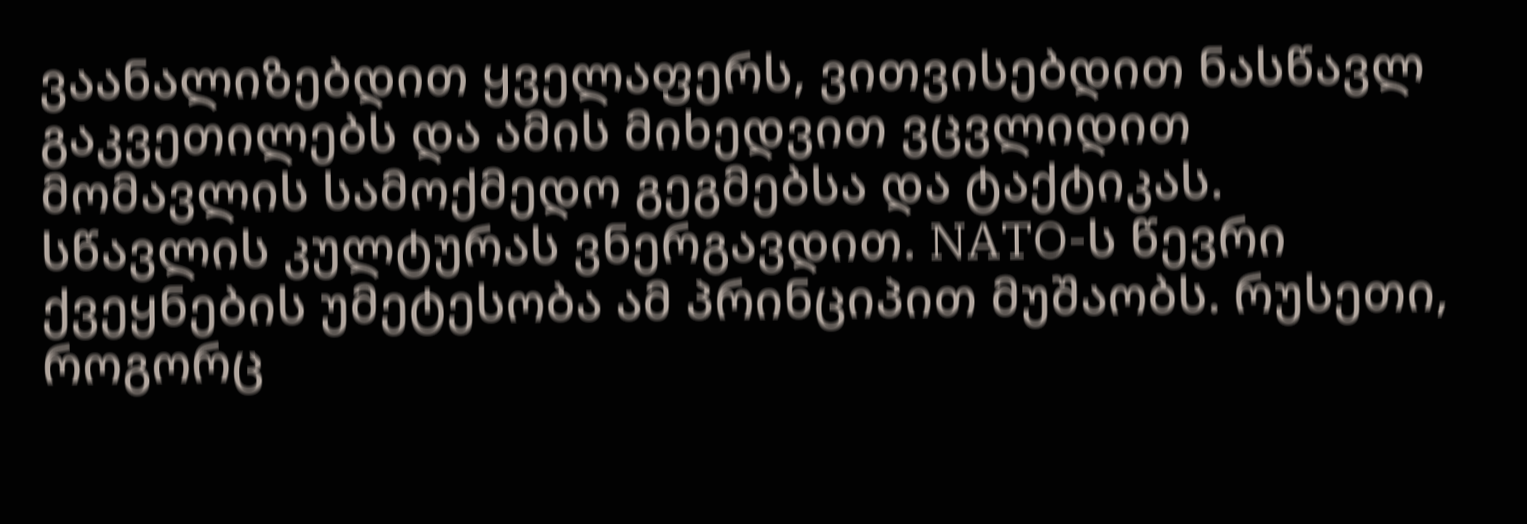ვაანალიზებდით ყველაფერს, ვითვისებდით ნასწავლ გაკვეთილებს და ამის მიხედვით ვცვლიდით მომავლის სამოქმედო გეგმებსა და ტაქტიკას. სწავლის კულტურას ვნერგავდით. NATO-ს წევრი ქვეყნების უმეტესობა ამ პრინციპით მუშაობს. რუსეთი, როგორც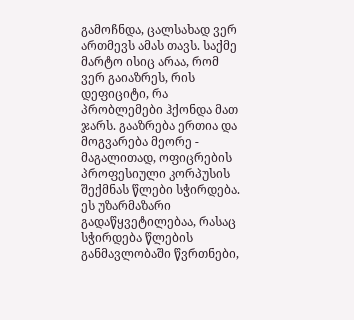გამოჩნდა, ცალსახად ვერ ართმევს ამას თავს. საქმე მარტო ისიც არაა, რომ ვერ გაიაზრეს, რის დეფიციტი, რა პრობლემები ჰქონდა მათ ჯარს. გააზრება ერთია და მოგვარება მეორე - მაგალითად, ოფიცრების პროფესიული კორპუსის შექმნას წლები სჭირდება. ეს უზარმაზარი გადაწყვეტილებაა, რასაც სჭირდება წლების განმავლობაში წვრთნები,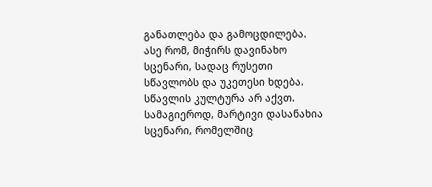განათლება და გამოცდილება. ასე რომ, მიჭირს დავინახო სცენარი, სადაც რუსეთი სწავლობს და უკეთესი ხდება. სწავლის კულტურა არ აქვთ. სამაგიეროდ, მარტივი დასანახია სცენარი, რომელშიც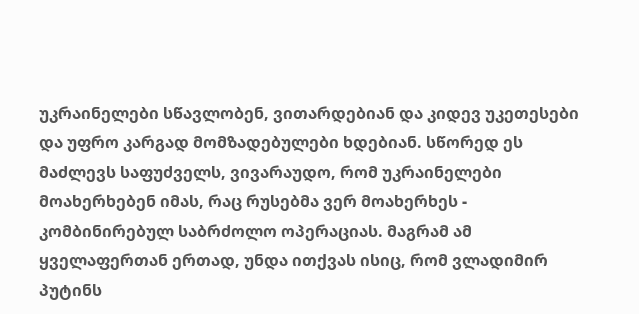უკრაინელები სწავლობენ, ვითარდებიან და კიდევ უკეთესები და უფრო კარგად მომზადებულები ხდებიან. სწორედ ეს მაძლევს საფუძველს, ვივარაუდო, რომ უკრაინელები მოახერხებენ იმას, რაც რუსებმა ვერ მოახერხეს - კომბინირებულ საბრძოლო ოპერაციას. მაგრამ ამ ყველაფერთან ერთად, უნდა ითქვას ისიც, რომ ვლადიმირ პუტინს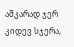აშკარად ჯერ კიდევ სჯერა,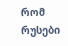რომ რუსები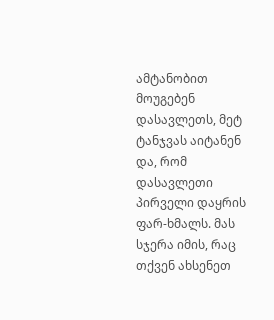ამტანობით მოუგებენ დასავლეთს, მეტ ტანჯვას აიტანენ და, რომ დასავლეთი პირველი დაყრის ფარ-ხმალს. მას სჯერა იმის, რაც თქვენ ახსენეთ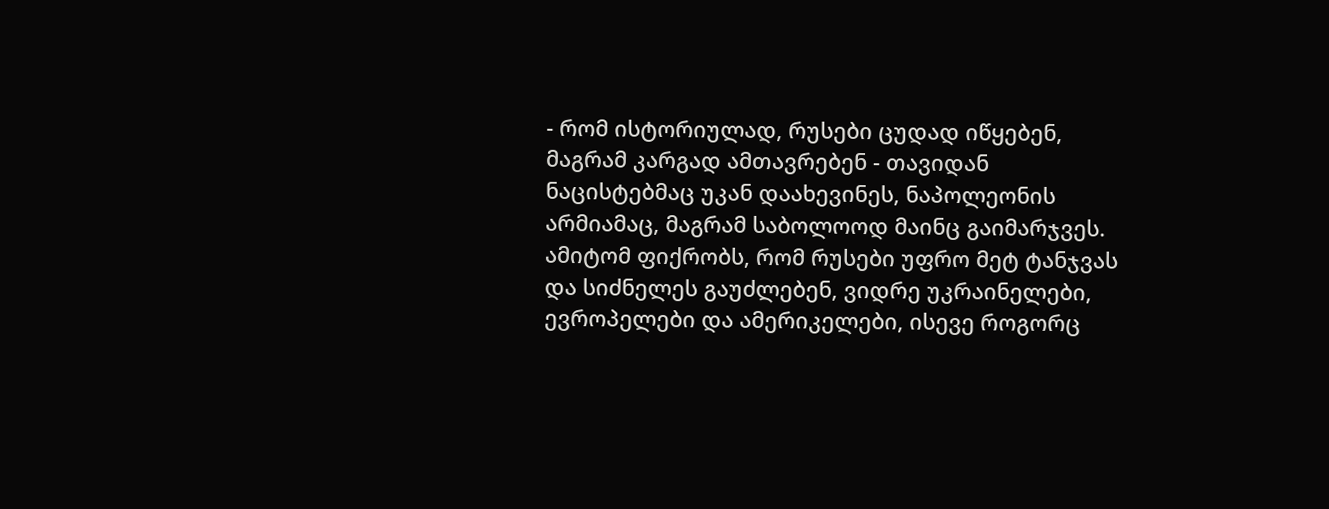- რომ ისტორიულად, რუსები ცუდად იწყებენ, მაგრამ კარგად ამთავრებენ - თავიდან ნაცისტებმაც უკან დაახევინეს, ნაპოლეონის არმიამაც, მაგრამ საბოლოოდ მაინც გაიმარჯვეს. ამიტომ ფიქრობს, რომ რუსები უფრო მეტ ტანჯვას და სიძნელეს გაუძლებენ, ვიდრე უკრაინელები, ევროპელები და ამერიკელები, ისევე როგორც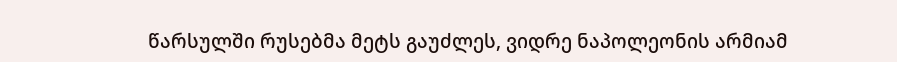წარსულში რუსებმა მეტს გაუძლეს, ვიდრე ნაპოლეონის არმიამ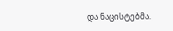და ნაცისტებმა.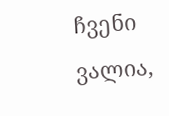ჩვენი ვალია,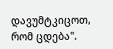დავუმტკიცოთ, რომ ცდება".